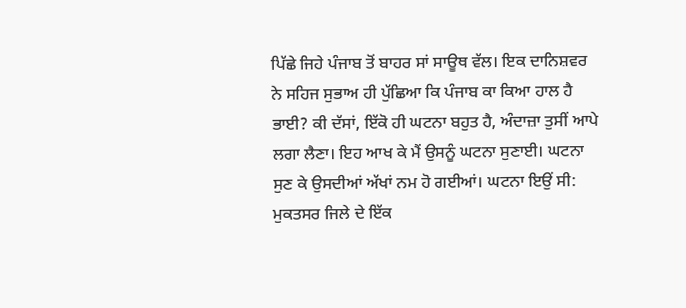ਪਿੱਛੇ ਜਿਹੇ ਪੰਜਾਬ ਤੋਂ ਬਾਹਰ ਸਾਂ ਸਾਊਥ ਵੱਲ। ਇਕ ਦਾਨਿਸ਼ਵਰ ਨੇ ਸਹਿਜ ਸੁਭਾਅ ਹੀ ਪੁੱਛਿਆ ਕਿ ਪੰਜਾਬ ਕਾ ਕਿਆ ਹਾਲ ਹੈ ਭਾਈ? ਕੀ ਦੱਸਾਂ, ਇੱਕੋ ਹੀ ਘਟਨਾ ਬਹੁਤ ਹੈ, ਅੰਦਾਜ਼ਾ ਤੁਸੀਂ ਆਪੇ ਲਗਾ ਲੈਣਾ। ਇਹ ਆਖ ਕੇ ਮੈਂ ਉਸਨੂੰ ਘਟਨਾ ਸੁਣਾਈ। ਘਟਨਾ ਸੁਣ ਕੇ ਉਸਦੀਆਂ ਅੱਖਾਂ ਨਮ ਹੋ ਗਈਆਂ। ਘਟਨਾ ਇਉਂ ਸੀ: ਮੁਕਤਸਰ ਜਿਲੇ ਦੇ ਇੱਕ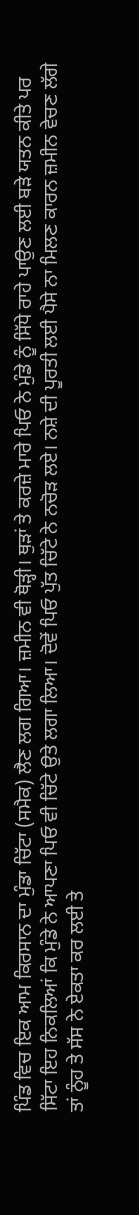ਪਿੰਡ ਵਿਚ ਇਕ ਆਮ ਕਿਰਸਾਨ ਦਾ ਮੁੰਡਾ ਚਿੱਟਾ (ਸਮੈਕ) ਲੈਣ ਲਗ ਗਿਆ। ਜ਼ਮੀਨ ਵੀ ਥੋੜ੍ਹੀ। ਥੁੜਾਂ ਤੇ ਕਰਜ਼ੇ ਮਾਰੇ ਪਿਓ ਨੇ ਮੁੰਡੇ ਨੂੰ ਸਿੱਧੇ ਰਾਹੇ ਪਾਉਣ ਲਈ ਬੜੇ ਯਤਨ ਕੀਤੇ ਪਰ ਸਿੱਟਾ ਇਹ ਨਿਕਲਿਆਂ ਕਿ ਮੁੰਡੇ ਨੇ ਆਪਣਾ ਪਿਓ ਵੀ ਚਿੱਟੇ ਉਤੇ ਲਗਾ ਲਿਆ। ਦੋਵੇਂ ਪਿਓ ਪੁੱਤ ਚਿੱਟੇ ਨੇ ਨਚੋੜ ਲਏ। ਨਸ਼ੇ ਦੀ ਪੂਰਤੀ ਲਈ ਪੈਸੇ ਨਾ ਮਿਲਣ ਕਾਰਨ ਜ਼ਮੀਨ ਵੇਚਣ ਲੱਗੇ ਤਾਂ ਨੂੰਹ ਤੇ ਸੱਸ ਨੇ ਏਕਤਾ ਕਰ ਲਈ ਤੇ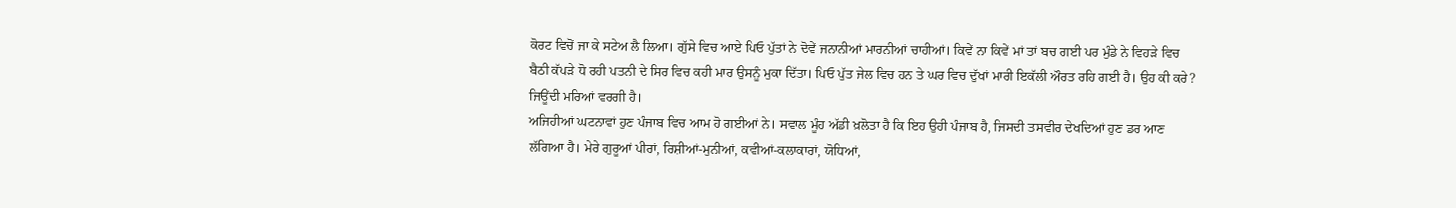ਕੋਰਟ ਵਿਚੋਂ ਜਾ ਕੇ ਸਟੇਅ ਲੈ ਲਿਆ। ਗੁੱਸੇ ਵਿਚ ਆਏ ਪਿਓ ਪੁੱਤਾਂ ਨੇ ਦੋਵੇਂ ਜਨਾਨੀਆਂ ਮਾਰਨੀਆਂ ਚਾਹੀਆਂ। ਕਿਵੇਂ ਨਾ ਕਿਵੇਂ ਮਾਂ ਤਾਂ ਬਚ ਗਈ ਪਰ ਮੁੰਡੇ ਨੇ ਵਿਹੜੇ ਵਿਚ ਬੈਠੀ ਕੱਪੜੇ ਧੋ ਰਹੀ ਪਤਨੀ ਦੇ ਸਿਰ ਵਿਚ ਕਹੀ ਮਾਰ ਉਸਨੂੰ ਮੁਕਾ ਦਿੱਤਾ। ਪਿਓ ਪੁੱਤ ਜੇਲ ਵਿਚ ਹਨ ਤੇ ਘਰ ਵਿਚ ਦੁੱਖਾਂ ਮਾਰੀ ਇਕੱਲੀ ਔਰਤ ਰਹਿ ਗਈ ਹੈ। ਉਹ ਕੀ ਕਰੇ? ਜਿਊਂਦੀ ਮਰਿਆਂ ਵਰਗੀ ਹੈ।
ਅਜਿਹੀਆਂ ਘਟਨਾਵਾਂ ਹੁਣ ਪੰਜਾਬ ਵਿਚ ਆਮ ਹੋ ਗਈਆਂ ਨੇ। ਸਵਾਲ ਮੂੰਹ ਅੱਡੀ ਖ਼ਲੋਤਾ ਹੈ ਕਿ ਇਹ ਉਹੀ ਪੰਜਾਬ ਹੈ, ਜਿਸਦੀ ਤਸਵੀਰ ਦੇਖਦਿਆਂ ਹੁਣ ਡਰ ਆਣ ਲੱਗਿਆ ਹੈ। ਮੇਰੇ ਗੁਰੂਆਂ ਪੀਰਾਂ, ਰਿਸ਼ੀਆਂ-ਮੁਨੀਆਂ, ਕਵੀਆਂ-ਕਲਾਕਾਰਾਂ, ਯੋਧਿਆਂ,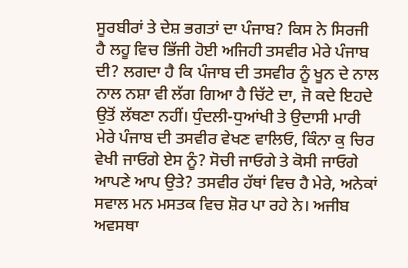ਸੂਰਬੀਰਾਂ ਤੇ ਦੇਸ਼ ਭਗਤਾਂ ਦਾ ਪੰਜਾਬ? ਕਿਸ ਨੇ ਸਿਰਜੀ ਹੈ ਲਹੂ ਵਿਚ ਭਿੱਜੀ ਹੋਈ ਅਜਿਹੀ ਤਸਵੀਰ ਮੇਰੇ ਪੰਜਾਬ ਦੀ? ਲਗਦਾ ਹੈ ਕਿ ਪੰਜਾਬ ਦੀ ਤਸਵੀਰ ਨੂੰ ਖੂਨ ਦੇ ਨਾਲ ਨਾਲ ਨਸ਼ਾ ਵੀ ਲੱਗ ਗਿਆ ਹੈ ਚਿੱਟੇ ਦਾ, ਜੋ ਕਦੇ ਇਹਦੇ ਉਤੋਂ ਲੱਥਣਾ ਨਹੀਂ। ਧੁੰਦਲੀ-ਧੁਆਂਖੀ ਤੇ ਉਦਾਸੀ ਮਾਰੀ ਮੇਰੇ ਪੰਜਾਬ ਦੀ ਤਸਵੀਰ ਵੇਖਣ ਵਾਲਿਓ, ਕਿੰਨਾ ਕੁ ਚਿਰ ਵੇਖੀ ਜਾਓਗੇ ਏਸ ਨੂੰ? ਸੋਚੀ ਜਾਓਗੇ ਤੇ ਕੋਸੀ ਜਾਓਗੇ ਆਪਣੇ ਆਪ ਉਤੇ? ਤਸਵੀਰ ਹੱਥਾਂ ਵਿਚ ਹੈ ਮੇਰੇ, ਅਨੇਕਾਂ ਸਵਾਲ ਮਨ ਮਸਤਕ ਵਿਚ ਸ਼ੋਰ ਪਾ ਰਹੇ ਨੇ। ਅਜੀਬ ਅਵਸਥਾ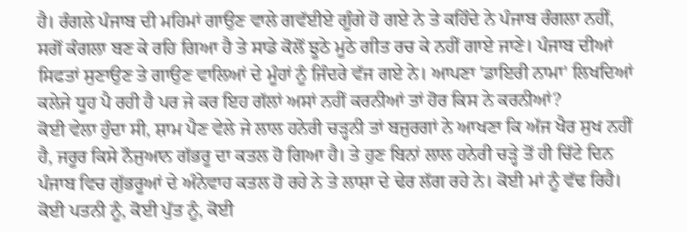ਹੈ। ਰੰਗਲੇ ਪੰਜਾਬ ਦੀ ਮਹਿਮਾਂ ਗਾਉਣ ਵਾਲੇ ਗਵੱਈਏ ਗੂੰਗੇ ਹੋ ਗਏ ਨੇ ਤੇ ਕਹਿੰਦੇ ਨੇ ਪੰਜਾਬ ਰੰਗਲਾ ਨਹੀਂ, ਸਗੋਂ ਕੰਗਲਾ ਬਣ ਕੇ ਰਹਿ ਗਿਆ ਹੈ ਤੇ ਸਾਡੇ ਕੋਲੋਂ ਝੂਠੇ ਮੂਠੇ ਗੀਤ ਰਚ ਕੇ ਨਹੀਂ ਗਾਏ ਜਾਣੇ। ਪੰਜਾਬ ਦੀਆਂ ਸਿਫਤਾਂ ਸੁਣਾਉਣ ਤੇ ਗਾਉਣ ਵਾਲਿਆਂ ਦੇ ਮੂੰਹਾਂ ਨੂੰ ਜਿੰਦਰੇ ਵੱਜ ਗਏ ਨੇ। ਆਪਣਾ 'ਡਾਇਰੀ ਨਾਮਾ' ਲਿਖਦਿਆਂ ਕਲੇਜੇ ਧੂਹ ਪੈ ਰਹੀ ਹੈ ਪਰ ਜੇ ਕਰ ਇਹ ਗੱਲਾਂ ਅਸਾਂ ਨਹੀਂ ਕਰਨੀਆਂ ਤਾਂ ਹੋਰ ਕਿਸ ਨੇ ਕਰਨੀਆਂ?
ਕੋਈ ਵੇਲਾ ਹੁੰਦਾ ਸੀ, ਸ਼ਾਮ ਪੈਣ ਵੇਲੇ ਜੇ ਲਾਲ ਹਨੇਰੀ ਚੜ੍ਹਨੀ ਤਾਂ ਬਜੁਰਗਾਂ ਨੇ ਆਖਣਾ ਕਿ ਅੱਜ ਖੈਰ ਸੁਖ ਨਹੀਂ ਹੈ, ਜਰੂਰ ਕਿਸੇ ਨੌਜੁਆਨ ਗੱਭਰੂ ਦਾ ਕਤਲ ਹੋ ਗਿਆ ਹੈ। ਤੇ ਹੁਣ ਬਿਨਾਂ ਲਾਲ ਹਨੇਰੀ ਚੜ੍ਹੇ ਤੋਂ ਹੀ ਚਿੱਟੇ ਦਿਨ ਪੰਜਾਬ ਵਿਚ ਗੁੱਭਰੂਆਂ ਦੇ ਅੰਨੇਵਾਹ ਕਤਲ ਹੋ ਰਹੇ ਨੇ ਤੇ ਲਾਸ਼ਾ ਦੇ ਢੇਰ ਲੱਗ ਰਹੇ ਨੇ। ਕੋਈ ਮਾਂ ਨੂੰ ਵੱਢ ਰਿਹੈ। ਕੋਈ ਪਤਨੀ ਨੂੰ, ਕੋਈ ਪੁੱਤ ਨੂੰ, ਕੋਈ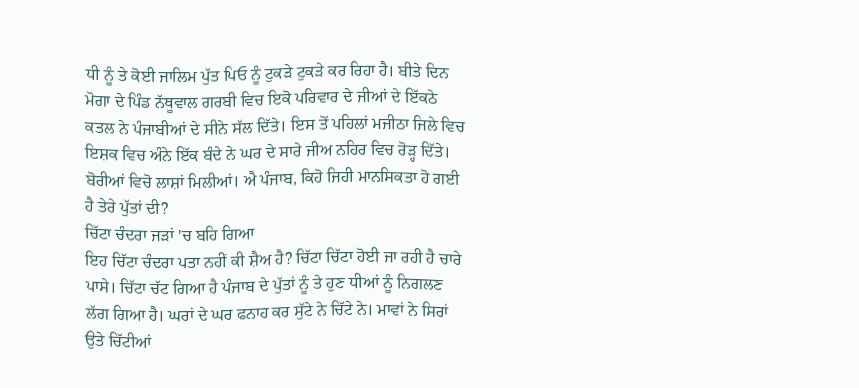ਧੀ ਨੂੰ ਤੇ ਕੋਈ ਜਾਲਿਮ ਪੁੱਤ ਪਿਓ ਨੂੰ ਟੁਕੜੇ ਟੁਕੜੇ ਕਰ ਰਿਹਾ ਹੈ। ਬੀਤੇ ਦਿਨ ਮੋਗਾ ਦੇ ਪਿੰਡ ਨੱਥੂਵਾਲ ਗਰਬੀ ਵਿਚ ਇਕੋ ਪਰਿਵਾਰ ਦੇ ਜੀਆਂ ਦੇ ਇੱਕਠੇ ਕਤਲ ਨੇ ਪੰਜਾਬੀਆਂ ਦੇ ਸੀਨੇ ਸੱਲ ਦਿੱਤੇ। ਇਸ ਤੋਂ ਪਹਿਲਾਂ ਮਜੀਠਾ ਜਿਲੇ ਵਿਚ ਇਸ਼ਕ ਵਿਚ ਅੰਨੇ ਇੱਕ ਬੰਦੇ ਨੇ ਘਰ ਦੇ ਸਾਰੇ ਜੀਅ ਨਹਿਰ ਵਿਚ ਰੋੜ੍ਹ ਦਿੱਤੇ। ਬੋਰੀਆਂ ਵਿਚੋ ਲਾਸ਼ਾਂ ਮਿਲੀਆਂ। ਐ ਪੰਜਾਬ, ਕਿਹੋ ਜਿਹੀ ਮਾਨਸਿਕਤਾ ਹੋ ਗਈ ਹੈ ਤੇਰੇ ਪੁੱਤਾਂ ਦੀ?
ਚਿੱਟਾ ਚੰਦਰਾ ਜੜਾਂ 'ਚ ਬਹਿ ਗਿਆ
ਇਹ ਚਿੱਟਾ ਚੰਦਰਾ ਪਤਾ ਨਹੀਂ ਕੀ ਸ਼ੈਅ ਹੈ? ਚਿੱਟਾ ਚਿੱਟਾ ਹੋਈ ਜਾ ਰਹੀ ਹੈ ਚਾਰੇ ਪਾਸੇ। ਚਿੱਟਾ ਚੱਟ ਗਿਆ ਹੈ ਪੰਜਾਬ ਦੇ ਪੁੱਤਾਂ ਨੂੰ ਤੇ ਹੁਣ ਧੀਆਂ ਨੂੰ ਨਿਗਲਣ ਲੱਗ ਗਿਆ ਹੈ। ਘਰਾਂ ਦੇ ਘਰ ਫਨਾਹ ਕਰ ਸੁੱਟੇ ਨੇ ਚਿੱਟੇ ਨੇ। ਮਾਵਾਂ ਨੇ ਸਿਰਾਂ ਉਤੇ ਚਿੱਟੀਆਂ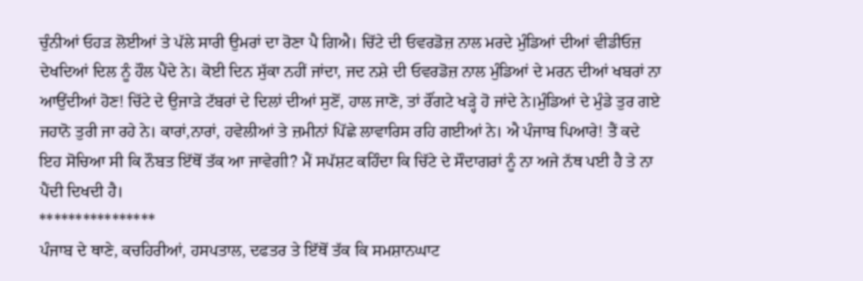ਚੁੰਨੀਆਂ ਓਹੜ ਲੋਈਆਂ ਤੇ ਪੱਲੇ ਸਾਰੀ ਉਮਰਾਂ ਦਾ ਰੋਣਾ ਪੈ ਗਿਐ। ਚਿੱਟੇ ਦੀ ਓਵਰਡੋਜ਼ ਨਾਲ ਮਰਦੇ ਮੁੰਡਿਆਂ ਦੀਆਂ ਵੀਡੀਓਜ਼ ਦੇਖਦਿਆਂ ਦਿਲ ਨੂੰ ਹੌਲ ਪੈਂਦੇ ਨੇ। ਕੋਈ ਦਿਨ ਸੁੱਕਾ ਨਹੀਂ ਜਾਂਦਾ, ਜਦ ਨਸ਼ੇ ਦੀ ਓਵਰਡੋਜ਼ ਨਾਲ ਮੁੰਡਿਆਂ ਦੇ ਮਰਨ ਦੀਆਂ ਖਬਰਾਂ ਨਾ ਆਉਂਦੀਆਂ ਹੋਣ! ਚਿੱਟੇ ਦੇ ਉਜਾੜੇ ਟੱਬਰਾਂ ਦੇ ਦਿਲਾਂ ਦੀਆਂ ਸੁਣੋਂ, ਹਾਲ ਜਾਣੋ, ਤਾਂ ਰੌਂਗਟੇ ਖੜ੍ਹੇ ਹੋ ਜਾਂਦੇ ਨੇ।ਮੁੰਡਿਆਂ ਦੇ ਮੁੰਡੇ ਤੁਰ ਗਏ ਜਹਾਨੋ ਤੁਰੀ ਜਾ ਰਹੇ ਨੇ। ਕਾਰਾਂ,ਨਾਰਾਂ, ਹਵੇਲੀਆਂ ਤੇ ਜ਼ਮੀਨਾਂ ਪਿੱਛੇ ਲਾਵਾਰਿਸ ਰਹਿ ਗਈਆਂ ਨੇ। ਐ ਪੰਜਾਬ ਪਿਆਰੇ! ਤੈਂ ਕਦੇ ਇਹ ਸੋਚਿਆ ਸੀ ਕਿ ਨੌਬਤ ਇੱਥੋਂ ਤੱਕ ਆ ਜਾਵੇਗੀ? ਮੈਂ ਸਪੱਸ਼ਟ ਕਹਿੰਦਾ ਕਿ ਚਿੱਟੇ ਦੇ ਸੌਦਾਗਰਾਂ ਨੂੰ ਨਾ ਅਜੇ ਨੱਥ ਪਈ ਹੈ ਤੇ ਨਾ ਪੈਂਦੀ ਦਿਖਦੀ ਹੈ।
****************
ਪੰਜਾਬ ਦੇ ਥਾਣੇ, ਕਚਹਿਰੀਆਂ, ਹਸਪਤਾਲ, ਦਫਤਰ ਤੇ ਇੱਥੋਂ ਤੱਕ ਕਿ ਸਮਸ਼ਾਨਘਾਟ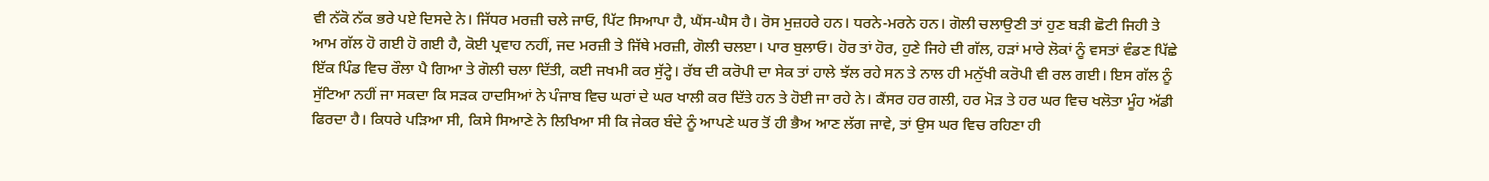ਵੀ ਨੱਕੋ ਨੱਕ ਭਰੇ ਪਏ ਦਿਸਦੇ ਨੇ। ਜਿੱਧਰ ਮਰਜ਼ੀ ਚਲੇ ਜਾਓ, ਪਿੱਟ ਸਿਆਪਾ ਹੈ, ਘੈਂਸ-ਘੈਸ ਹੈ। ਰੋਸ ਮੁਜ਼ਹਰੇ ਹਨ। ਧਰਨੇ-ਮਰਨੇ ਹਨ। ਗੋਲੀ ਚਲਾਉਣੀ ਤਾਂ ਹੁਣ ਬੜੀ ਛੋਟੀ ਜਿਹੀ ਤੇ ਆਮ ਗੱਲ ਹੋ ਗਈ ਹੋ ਗਈ ਹੈ, ਕੋਈ ਪ੍ਰਵਾਹ ਨਹੀਂ, ਜਦ ਮਰਜ਼ੀ ਤੇ ਜਿੱਥੇ ਮਰਜ਼ੀ, ਗੋਲੀ ਚਲੲਾ। ਪਾਰ ਬੁਲਾਓ। ਹੋਰ ਤਾਂ ਹੋਰ, ਹੁਣੇ ਜਿਹੇ ਦੀ ਗੱਲ, ਹੜਾਂ ਮਾਰੇ ਲੋਕਾਂ ਨੂੰ ਵਸਤਾਂ ਵੰਡਣ ਪਿੱਛੇ ਇੱਕ ਪਿੰਡ ਵਿਚ ਰੌਲਾ ਪੈ ਗਿਆ ਤੇ ਗੋਲੀ ਚਲਾ ਦਿੱਤੀ, ਕਈ ਜਖਮੀ ਕਰ ਸੁੱਟ੍ਹੇ। ਰੱਬ ਦੀ ਕਰੋਪੀ ਦਾ ਸੇਕ ਤਾਂ ਹਾਲੇ ਝੱਲ ਰਹੇ ਸਨ ਤੇ ਨਾਲ ਹੀ ਮਨੁੱਖੀ ਕਰੋਪੀ ਵੀ ਰਲ ਗਈ। ਇਸ ਗੱਲ ਨੂੰ ਸੁੱਟਿਆ ਨਹੀਂ ਜਾ ਸਕਦਾ ਕਿ ਸੜਕ ਹਾਦਸਿਆਂ ਨੇ ਪੰਜਾਬ ਵਿਚ ਘਰਾਂ ਦੇ ਘਰ ਖਾਲੀ ਕਰ ਦਿੱਤੇ ਹਨ ਤੇ ਹੋਈ ਜਾ ਰਹੇ ਨੇ। ਕੈਂਸਰ ਹਰ ਗਲੀ, ਹਰ ਮੋੜ ਤੇ ਹਰ ਘਰ ਵਿਚ ਖਲੋਤਾ ਮੂੰਹ ਅੱਡੀ ਫਿਰਦਾ ਹੈ। ਕਿਧਰੇ ਪੜਿਆ ਸੀ, ਕਿਸੇ ਸਿਆਣੇ ਨੇ ਲਿਖਿਆ ਸੀ ਕਿ ਜੇਕਰ ਬੰਦੇ ਨੂੰ ਆਪਣੇ ਘਰ ਤੋਂ ਹੀ ਭੈਅ ਆਣ ਲੱਗ ਜਾਵੇ, ਤਾਂ ਉਸ ਘਰ ਵਿਚ ਰਹਿਣਾ ਹੀ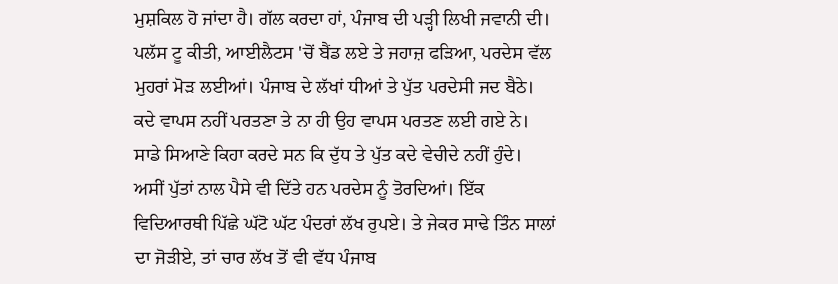ਮੁਸ਼ਕਿਲ ਹੋ ਜਾਂਦਾ ਹੈ। ਗੱਲ ਕਰਦਾ ਹਾਂ, ਪੰਜਾਬ ਦੀ ਪੜ੍ਹੀ ਲਿਖੀ ਜਵਾਨੀ ਦੀ। ਪਲੱਸ ਟੂ ਕੀਤੀ, ਆਈਲੈਟਸ 'ਚੋਂ ਬੈਂਡ ਲਏ ਤੇ ਜਹਾਜ਼ ਫੜਿਆ, ਪਰਦੇਸ ਵੱਲ ਮੁਹਰਾਂ ਮੋੜ ਲਈਆਂ। ਪੰਜਾਬ ਦੇ ਲੱਖਾਂ ਧੀਆਂ ਤੇ ਪੁੱਤ ਪਰਦੇਸੀ ਜਦ ਬੈਠੇ। ਕਦੇ ਵਾਪਸ ਨਹੀਂ ਪਰਤਣਾ ਤੇ ਨਾ ਹੀ ਉਹ ਵਾਪਸ ਪਰਤਣ ਲਈ ਗਏ ਨੇ। ਸਾਡੇ ਸਿਆਣੇ ਕਿਹਾ ਕਰਦੇ ਸਨ ਕਿ ਦੁੱਧ ਤੇ ਪੁੱਤ ਕਦੇ ਵੇਚੀਦੇ ਨਹੀਂ ਹੁੰਦੇ। ਅਸੀਂ ਪੁੱਤਾਂ ਨਾਲ ਪੈਸੇ ਵੀ ਦਿੱਤੇ ਹਨ ਪਰਦੇਸ ਨੂੰ ਤੋਰਦਿਆਂ। ਇੱਕ ਵਿਦਿਆਰਥੀ ਪਿੱਛੇ ਘੱਟੋ ਘੱਟ ਪੰਦਰਾਂ ਲੱਖ ਰੁਪਏ। ਤੇ ਜੇਕਰ ਸਾਢੇ ਤਿੰਨ ਸਾਲਾਂ ਦਾ ਜੋੜੀਏ, ਤਾਂ ਚਾਰ ਲੱਖ ਤੋਂ ਵੀ ਵੱਧ ਪੰਜਾਬ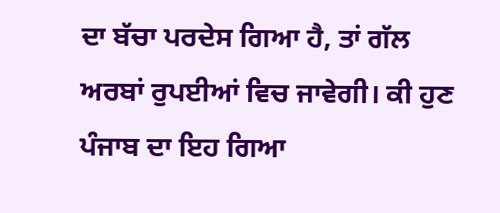ਦਾ ਬੱਚਾ ਪਰਦੇਸ ਗਿਆ ਹੈ, ਤਾਂ ਗੱਲ ਅਰਬਾਂ ਰੁਪਈਆਂ ਵਿਚ ਜਾਵੇਗੀ। ਕੀ ਹੁਣ ਪੰਜਾਬ ਦਾ ਇਹ ਗਿਆ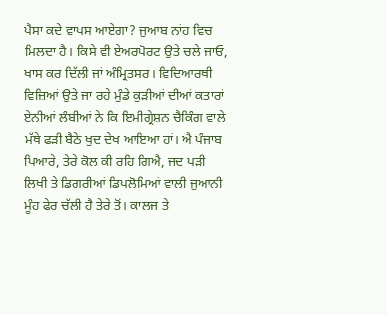ਪੈਸਾ ਕਦੇ ਵਾਪਸ ਆਏਗਾ? ਜੁਆਬ ਨਾਂਹ ਵਿਚ ਮਿਲਦਾ ਹੈ। ਕਿਸੇ ਵੀ ਏਅਰਪੋਰਟ ਉਤੇ ਚਲੇ ਜਾਓ, ਖਾਸ ਕਰ ਦਿੱਲੀ ਜਾਂ ਅੰਮ੍ਰਿਤਸਰ। ਵਿਦਿਆਰਥੀ ਵਿਜ਼ਿਆਂ ਉਤੇ ਜਾ ਰਹੇ ਮੁੰਡੇ ਕੁੜੀਆਂ ਦੀਆਂ ਕਤਾਰਾਂ ਏਨੀਆਂ ਲੰਬੀਆਂ ਨੇ ਕਿ ਇਮੀਗ੍ਰੇਸ਼ਨ ਚੈਕਿੰਗ ਵਾਲੇ ਮੱਥੇ ਫੜੀ ਬੈਠੇ ਖੁਦ ਦੇਖ ਆਇਆ ਹਾਂ। ਐ ਪੰਜਾਬ ਪਿਆਰੇ, ਤੇਰੇ ਕੋਲ ਕੀ ਰਹਿ ਗਿਐ, ਜਦ ਪੜੀ ਲਿਖੀ ਤੇ ਡਿਗਰੀਆਂ ਡਿਪਲੋਮਿਆਂ ਵਾਲੀ ਜੁਆਨੀ ਮੂੰਹ ਫੇਰ ਚੱਲੀ ਹੈ ਤੇਰੇ ਤੋਂ। ਕਾਲਜ ਤੇ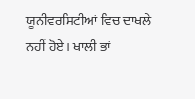ਯੂਨੀਵਰਸਿਟੀਆਂ ਵਿਚ ਦਾਖਲੇ ਨਹੀਂ ਹੋਏ। ਖਾਲੀ ਭਾਂ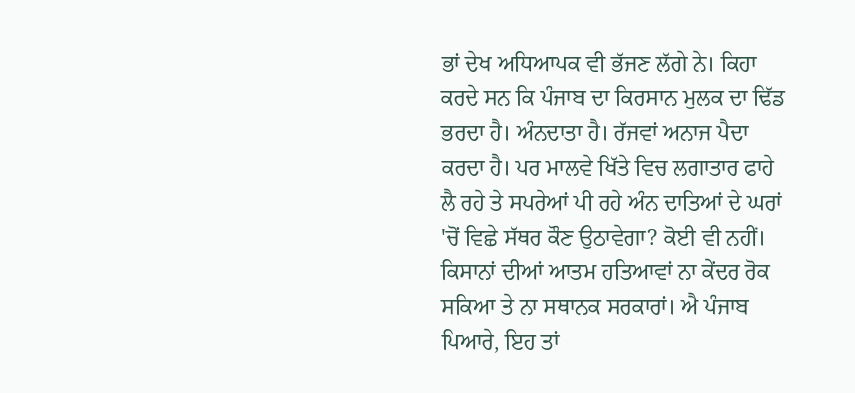ਭਾਂ ਦੇਖ ਅਧਿਆਪਕ ਵੀ ਭੱਜਣ ਲੱਗੇ ਨੇ। ਕਿਹਾ ਕਰਦੇ ਸਨ ਕਿ ਪੰਜਾਬ ਦਾ ਕਿਰਸਾਨ ਮੁਲਕ ਦਾ ਢਿੱਡ ਭਰਦਾ ਹੈ। ਅੰਨਦਾਤਾ ਹੈ। ਰੱਜਵਾਂ ਅਨਾਜ ਪੈਦਾ ਕਰਦਾ ਹੈ। ਪਰ ਮਾਲਵੇ ਖਿੱਤੇ ਵਿਚ ਲਗਾਤਾਰ ਫਾਹੇ ਲੈ ਰਹੇ ਤੇ ਸਪਰੇਆਂ ਪੀ ਰਹੇ ਅੰਨ ਦਾਤਿਆਂ ਦੇ ਘਰਾਂ 'ਚੋਂ ਵਿਛੇ ਸੱਥਰ ਕੌਣ ਉਠਾਵੇਗਾ? ਕੋਈ ਵੀ ਨਹੀਂ। ਕਿਸਾਨਾਂ ਦੀਆਂ ਆਤਮ ਹਤਿਆਵਾਂ ਨਾ ਕੇਂਦਰ ਰੋਕ ਸਕਿਆ ਤੇ ਨਾ ਸਥਾਨਕ ਸਰਕਾਰਾਂ। ਐ ਪੰਜਾਬ ਪਿਆਰੇ, ਇਹ ਤਾਂ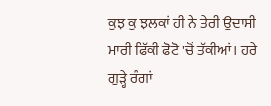ਕੁਝ ਕੁ ਝਲਕਾਂ ਹੀ ਨੇ ਤੇਰੀ ਉਦਾਸੀ ਮਾਰੀ ਫਿੱਕੀ ਫੋਟੋ 'ਚੋਂ ਤੱਕੀਆਂ। ਹਰੇ ਗੁੜ੍ਹੇ ਰੰਗਾਂ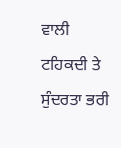ਵਾਲੀ ਟਹਿਕਦੀ ਤੇ ਸੁੰਦਰਤਾ ਭਰੀ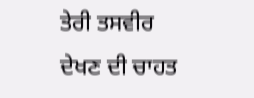ਤੇਰੀ ਤਸਵੀਰ ਦੇਖਣ ਦੀ ਚਾਹਤ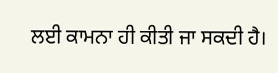ਲਈ ਕਾਮਨਾ ਹੀ ਕੀਤੀ ਜਾ ਸਕਦੀ ਹੈ।